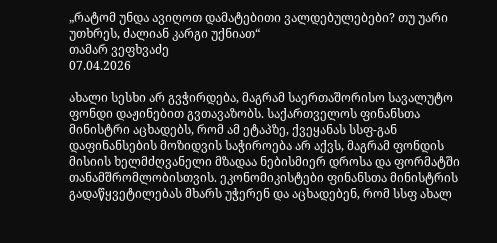„რატომ უნდა ავიღოთ დამატებითი ვალდებულებები? თუ უარი უთხრეს, ძალიან კარგი უქნიათ“
თამარ ვეფხვაძე
07.04.2026

ახალი სესხი არ გვჭირდება, მაგრამ საერთაშორისო სავალუტო ფონდი დაჟინებით გვთავაზობს. საქართველოს ფინანსთა მინისტრი აცხადებს, რომ ამ ეტაპზე, ქვეყანას სსფ-გან დაფინანსების მოზიდვის საჭიროება არ აქვს, მაგრამ ფონდის მისიის ხელმძღვანელი მზადაა ნებისმიერ დროსა და ფორმატში თანამშრომლობისთვის. ეკონომიკისტები ფინანსთა მინისტრის გადაწყვეტილებას მხარს უჭერენ და აცხადებენ, რომ სსფ ახალ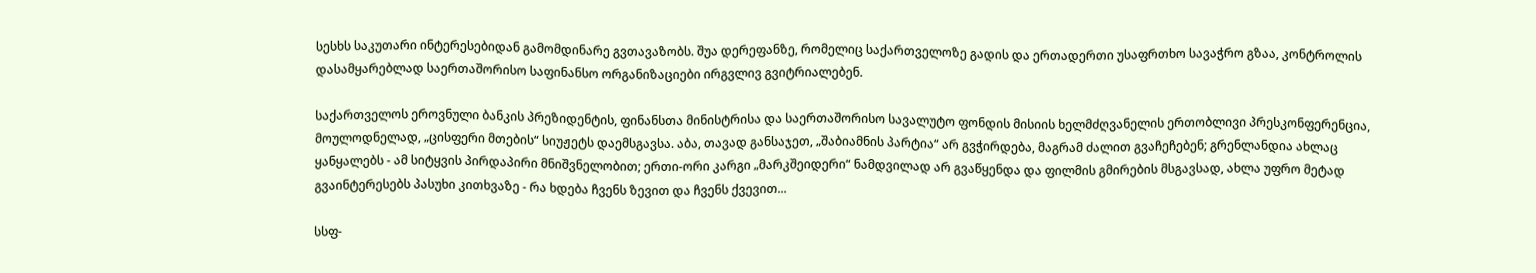სესხს საკუთარი ინტერესებიდან გამომდინარე გვთავაზობს. შუა დერეფანზე, რომელიც საქართველოზე გადის და ერთადერთი უსაფრთხო სავაჭრო გზაა, კონტროლის დასამყარებლად საერთაშორისო საფინანსო ორგანიზაციები ირგვლივ გვიტრიალებენ.

საქართველოს ეროვნული ბანკის პრეზიდენტის, ფინანსთა მინისტრისა და საერთაშორისო სავალუტო ფონდის მისიის ხელმძღვანელის ერთობლივი პრესკონფერენცია, მოულოდნელად, „ცისფერი მთების“ სიუჟეტს დაემსგავსა. აბა, თავად განსაჯეთ, „შაბიამნის პარტია“ არ გვჭირდება, მაგრამ ძალით გვაჩეჩებენ; გრენლანდია ახლაც ყანყალებს - ამ სიტყვის პირდაპირი მნიშვნელობით; ერთი-ორი კარგი „მარკშეიდერი“ ნამდვილად არ გვაწყენდა და ფილმის გმირების მსგავსად, ახლა უფრო მეტად გვაინტერესებს პასუხი კითხვაზე - რა ხდება ჩვენს ზევით და ჩვენს ქვევით...

სსფ-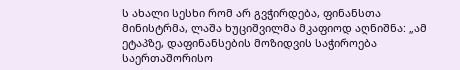ს ახალი სესხი რომ არ გვჭირდება, ფინანსთა მინისტრმა, ლაშა ხუციშვილმა მკაფიოდ აღნიშნა: „ამ ეტაპზე, დაფინანსების მოზიდვის საჭიროება საერთაშორისო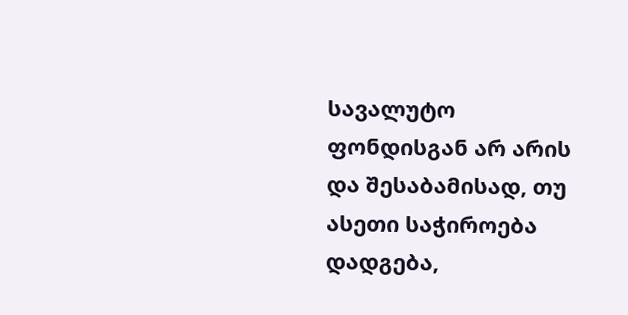სავალუტო ფონდისგან არ არის და შესაბამისად, თუ ასეთი საჭიროება დადგება,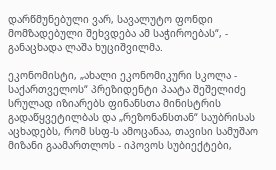დარწმუნებული ვარ, სავალუტო ფონდი მომზადებული შეხვდება ამ საჭიროებას“, - განაცხადა ლაშა ხუციშვილმა.

ეკონომისტი, „ახალი ეკონომიკური სკოლა - საქართველოს“ პრეზიდენტი პაატა შეშელიძე სრულად იზიარებს ფინანსთა მინისტრის გადაწყვეტილბას და „რეზონანსთან“ საუბრისას აცხადებს, რომ სსფ-ს ამოცანაა, თავისი სამუშაო მიზანი გაამართლოს - იპოვოს სუბიექტები,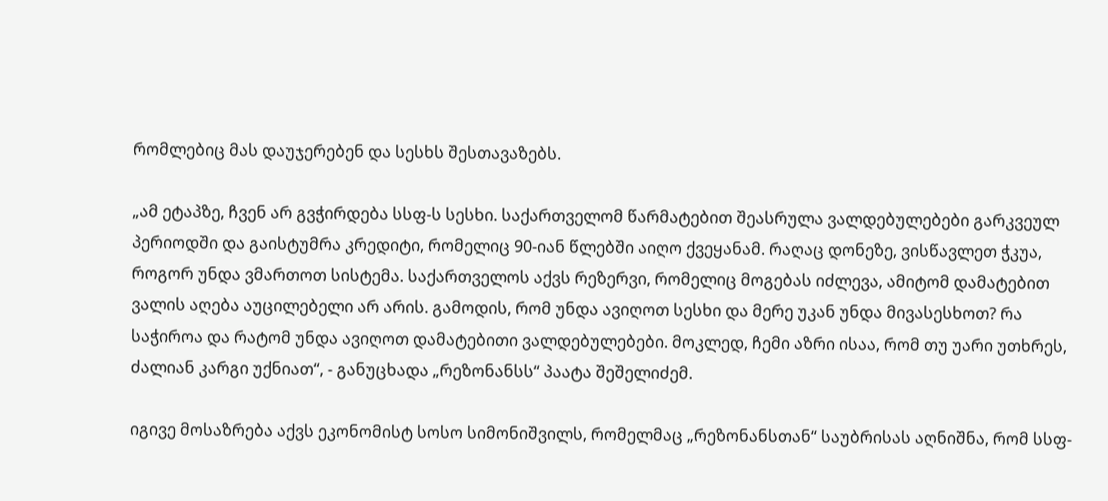რომლებიც მას დაუჯერებენ და სესხს შესთავაზებს.

„ამ ეტაპზე, ჩვენ არ გვჭირდება სსფ-ს სესხი. საქართველომ წარმატებით შეასრულა ვალდებულებები გარკვეულ პერიოდში და გაისტუმრა კრედიტი, რომელიც 90-იან წლებში აიღო ქვეყანამ. რაღაც დონეზე, ვისწავლეთ ჭკუა, როგორ უნდა ვმართოთ სისტემა. საქართველოს აქვს რეზერვი, რომელიც მოგებას იძლევა, ამიტომ დამატებით ვალის აღება აუცილებელი არ არის. გამოდის, რომ უნდა ავიღოთ სესხი და მერე უკან უნდა მივასესხოთ? რა საჭიროა და რატომ უნდა ავიღოთ დამატებითი ვალდებულებები. მოკლედ, ჩემი აზრი ისაა, რომ თუ უარი უთხრეს, ძალიან კარგი უქნიათ“, - განუცხადა „რეზონანსს“ პაატა შეშელიძემ.

იგივე მოსაზრება აქვს ეკონომისტ სოსო სიმონიშვილს, რომელმაც „რეზონანსთან“ საუბრისას აღნიშნა, რომ სსფ-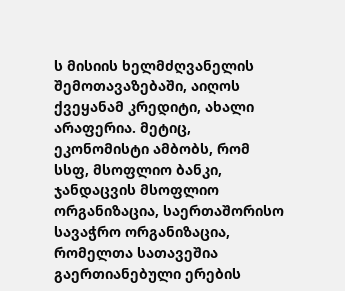ს მისიის ხელმძღვანელის შემოთავაზებაში, აიღოს ქვეყანამ კრედიტი, ახალი არაფერია. მეტიც, ეკონომისტი ამბობს, რომ  სსფ, მსოფლიო ბანკი, ჯანდაცვის მსოფლიო ორგანიზაცია, საერთაშორისო სავაჭრო ორგანიზაცია, რომელთა სათავეშია გაერთიანებული ერების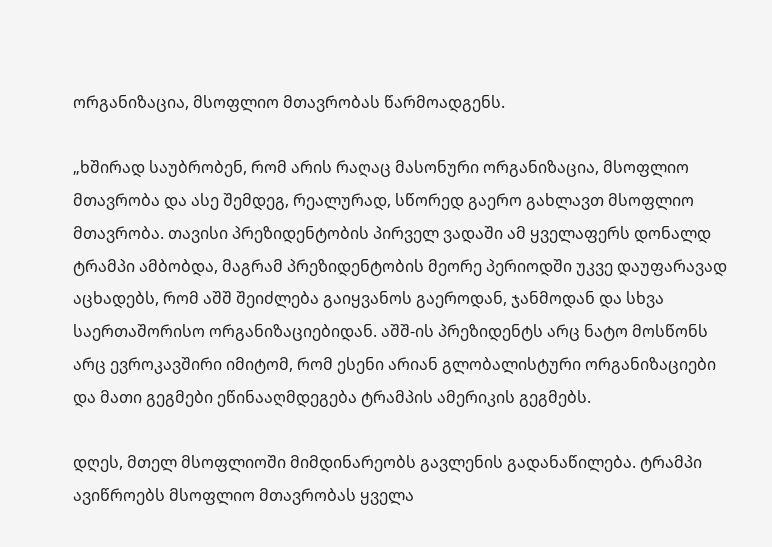ორგანიზაცია, მსოფლიო მთავრობას წარმოადგენს.

„ხშირად საუბრობენ, რომ არის რაღაც მასონური ორგანიზაცია, მსოფლიო მთავრობა და ასე შემდეგ, რეალურად, სწორედ გაერო გახლავთ მსოფლიო მთავრობა. თავისი პრეზიდენტობის პირველ ვადაში ამ ყველაფერს დონალდ ტრამპი ამბობდა, მაგრამ პრეზიდენტობის მეორე პერიოდში უკვე დაუფარავად აცხადებს, რომ აშშ შეიძლება გაიყვანოს გაეროდან, ჯანმოდან და სხვა საერთაშორისო ორგანიზაციებიდან. აშშ-ის პრეზიდენტს არც ნატო მოსწონს არც ევროკავშირი იმიტომ, რომ ესენი არიან გლობალისტური ორგანიზაციები და მათი გეგმები ეწინააღმდეგება ტრამპის ამერიკის გეგმებს.

დღეს, მთელ მსოფლიოში მიმდინარეობს გავლენის გადანაწილება. ტრამპი ავიწროებს მსოფლიო მთავრობას ყველა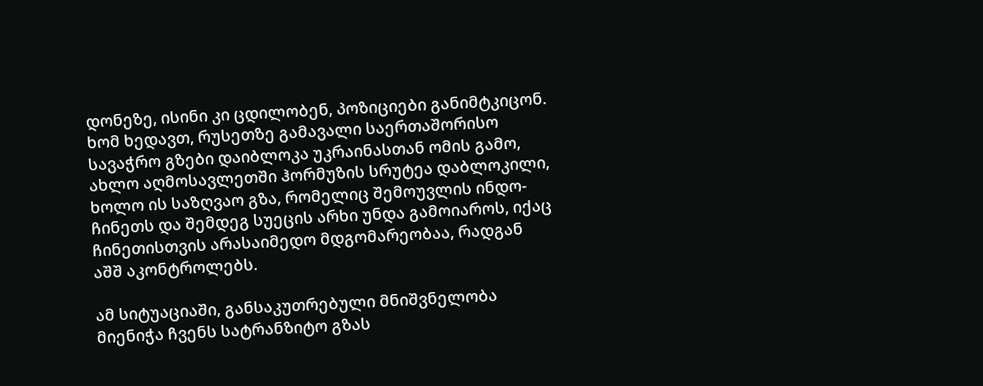დონეზე, ისინი კი ცდილობენ, პოზიციები განიმტკიცონ. ხომ ხედავთ, რუსეთზე გამავალი საერთაშორისო სავაჭრო გზები დაიბლოკა უკრაინასთან ომის გამო, ახლო აღმოსავლეთში ჰორმუზის სრუტეა დაბლოკილი, ხოლო ის საზღვაო გზა, რომელიც შემოუვლის ინდო-ჩინეთს და შემდეგ სუეცის არხი უნდა გამოიაროს, იქაც ჩინეთისთვის არასაიმედო მდგომარეობაა, რადგან აშშ აკონტროლებს.

ამ სიტუაციაში, განსაკუთრებული მნიშვნელობა მიენიჭა ჩვენს სატრანზიტო გზას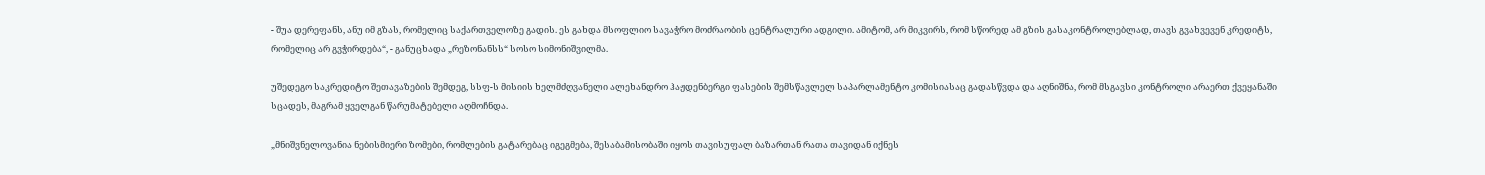- შუა დერეფანს, ანუ იმ გზას, რომელიც საქართველოზე გადის. ეს გახდა მსოფლიო სავაჭრო მოძრაობის ცენტრალური ადგილი. ამიტომ, არ მიკვირს, რომ სწორედ ამ გზის გასაკონტროლებლად, თავს გვახვევენ კრედიტს, რომელიც არ გვჭირდება“, - განუცხადა „რეზონანსს“ სოსო სიმონიშვილმა.

უშედეგო საკრედიტო შეთავაზების შემდეგ, სსფ-ს მისიის ხელმძღვანელი ალეხანდრო ჰაჟდენბერგი ფასების შემსწავლელ საპარლამენტო კომისიასაც გადასწვდა და აღნიშნა, რომ მსგავსი კონტროლი არაერთ ქვეყანაში სცადეს, მაგრამ ყველგან წარუმატებელი აღმოჩნდა.

„მნიშვნელოვანია ნებისმიერი ზომები, რომლების გატარებაც იგეგმება, შესაბამისობაში იყოს თავისუფალ ბაზართან რათა თავიდან იქნეს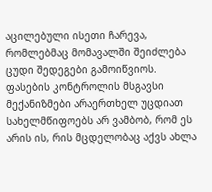აცილებული ისეთი ჩარევა, რომლებმაც მომავალში შეიძლება ცუდი შედეგები გამოიწვიოს. ფასების კონტროლის მსგავსი მექანიზმები არაერთხელ უცდიათ სახელმწიფოებს არ ვამბობ, რომ ეს არის ის, რის მცდელობაც აქვს ახლა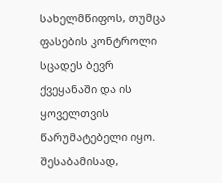სახელმწიფოს, თუმცა ფასების კონტროლი სცადეს ბევრ ქვეყანაში და ის ყოველთვის წარუმატებელი იყო. შესაბამისად,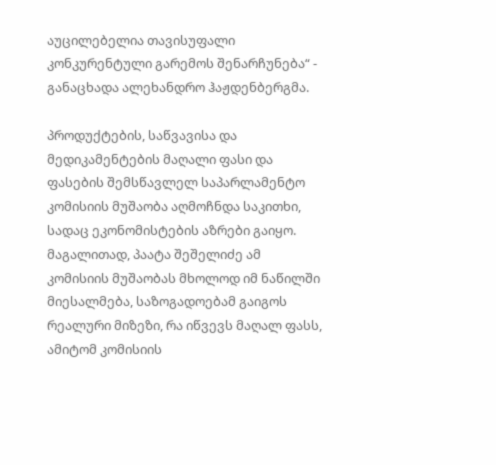აუცილებელია თავისუფალი კონკურენტული გარემოს შენარჩუნება“ - განაცხადა ალეხანდრო ჰაჟდენბერგმა.

პროდუქტების, საწვავისა და მედიკამენტების მაღალი ფასი და ფასების შემსწავლელ საპარლამენტო კომისიის მუშაობა აღმოჩნდა საკითხი, სადაც ეკონომისტების აზრები გაიყო. მაგალითად, პაატა შეშელიძე ამ კომისიის მუშაობას მხოლოდ იმ ნაწილში მიესალმება, საზოგადოებამ გაიგოს რეალური მიზეზი, რა იწვევს მაღალ ფასს, ამიტომ კომისიის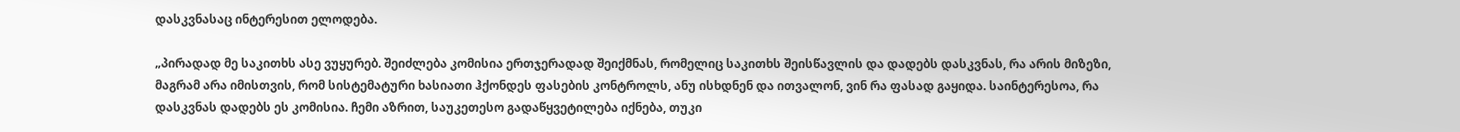დასკვნასაც ინტერესით ელოდება.

„პირადად მე საკითხს ასე ვუყურებ. შეიძლება კომისია ერთჯერადად შეიქმნას, რომელიც საკითხს შეისწავლის და დადებს დასკვნას, რა არის მიზეზი, მაგრამ არა იმისთვის, რომ სისტემატური ხასიათი ჰქონდეს ფასების კონტროლს, ანუ ისხდნენ და ითვალონ, ვინ რა ფასად გაყიდა. საინტერესოა, რა დასკვნას დადებს ეს კომისია. ჩემი აზრით, საუკეთესო გადაწყვეტილება იქნება, თუკი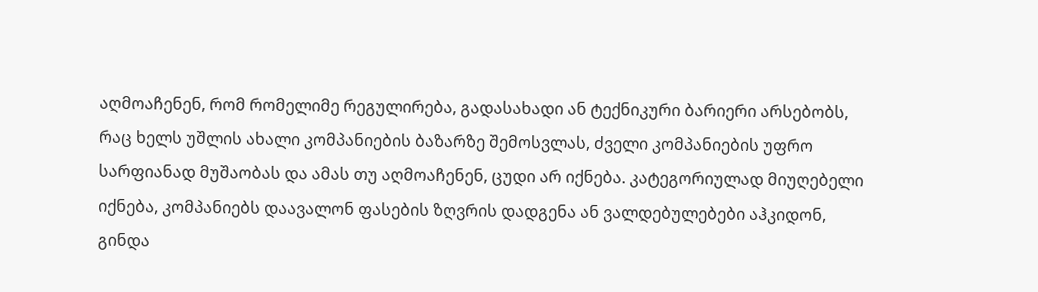აღმოაჩენენ, რომ რომელიმე რეგულირება, გადასახადი ან ტექნიკური ბარიერი არსებობს, რაც ხელს უშლის ახალი კომპანიების ბაზარზე შემოსვლას, ძველი კომპანიების უფრო სარფიანად მუშაობას და ამას თუ აღმოაჩენენ, ცუდი არ იქნება. კატეგორიულად მიუღებელი იქნება, კომპანიებს დაავალონ ფასების ზღვრის დადგენა ან ვალდებულებები აჰკიდონ, გინდა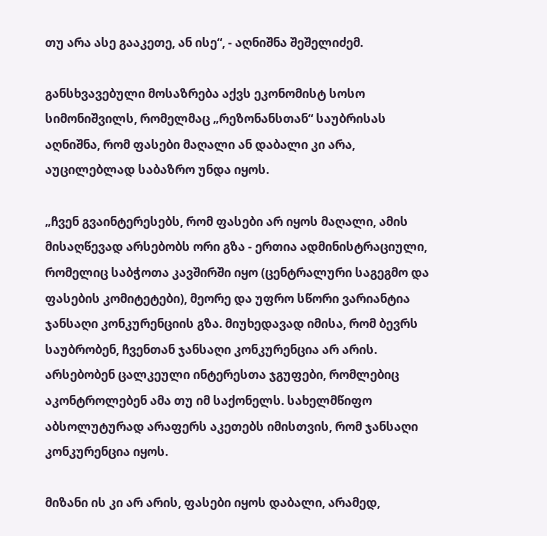თუ არა ასე გააკეთე, ან ისე“, - აღნიშნა შეშელიძემ.

განსხვავებული მოსაზრება აქვს ეკონომისტ სოსო სიმონიშვილს, რომელმაც „რეზონანსთან“ საუბრისას აღნიშნა, რომ ფასები მაღალი ან დაბალი კი არა, აუცილებლად საბაზრო უნდა იყოს.

„ჩვენ გვაინტერესებს, რომ ფასები არ იყოს მაღალი, ამის მისაღწევად არსებობს ორი გზა - ერთია ადმინისტრაციული, რომელიც საბჭოთა კავშირში იყო (ცენტრალური საგეგმო და ფასების კომიტეტები), მეორე და უფრო სწორი ვარიანტია ჯანსაღი კონკურენციის გზა. მიუხედავად იმისა, რომ ბევრს საუბრობენ, ჩვენთან ჯანსაღი კონკურენცია არ არის. არსებობენ ცალკეული ინტერესთა ჯგუფები, რომლებიც აკონტროლებენ ამა თუ იმ საქონელს. სახელმწიფო აბსოლუტურად არაფერს აკეთებს იმისთვის, რომ ჯანსაღი კონკურენცია იყოს.

მიზანი ის კი არ არის, ფასები იყოს დაბალი, არამედ,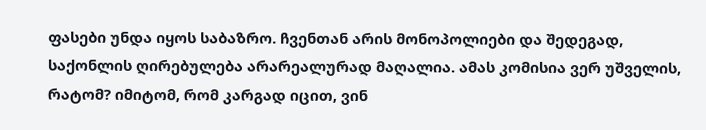ფასები უნდა იყოს საბაზრო. ჩვენთან არის მონოპოლიები და შედეგად, საქონლის ღირებულება არარეალურად მაღალია. ამას კომისია ვერ უშველის, რატომ? იმიტომ, რომ კარგად იცით, ვინ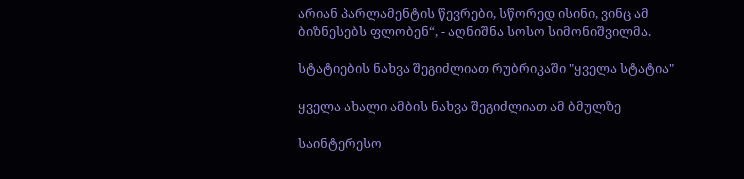არიან პარლამენტის წევრები, სწორედ ისინი, ვინც ამ ბიზნესებს ფლობენ“, - აღნიშნა სოსო სიმონიშვილმა.

სტატიების ნახვა შეგიძლიათ რუბრიკაში "ყველა სტატია"

ყველა ახალი ამბის ნახვა შეგიძლიათ ამ ბმულზე

საინტერესო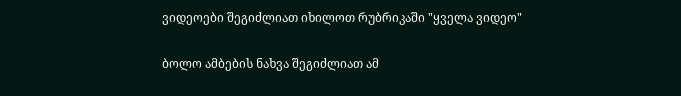ვიდეოები შეგიძლიათ იხილოთ რუბრიკაში "ყველა ვიდეო"

ბოლო ამბების ნახვა შეგიძლიათ ამ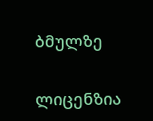ბმულზე

ლიცენზია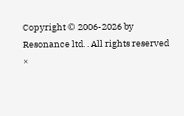Copyright © 2006-2026 by Resonance ltd. . All rights reserved
×